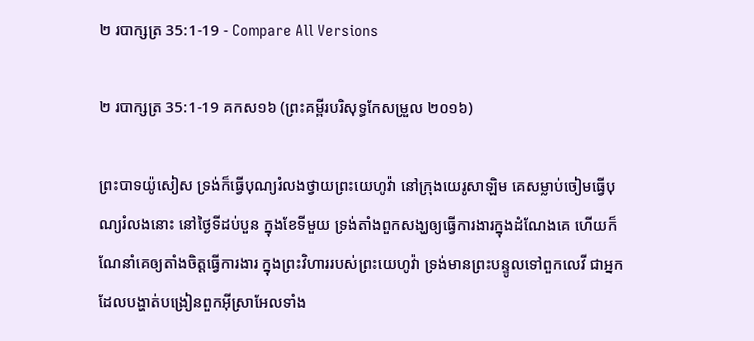២ របាក្សត្រ 35:1-19 - Compare All Versions

២ របាក្សត្រ 35:1-19 គកស១៦ (ព្រះគម្ពីរបរិសុទ្ធកែសម្រួល ២០១៦)

ព្រះបាទយ៉ូសៀស ទ្រង់ក៏ធ្វើបុណ្យរំលងថ្វាយព្រះ‌យេហូវ៉ា នៅក្រុងយេរូ‌សាឡិម គេសម្លាប់ចៀមធ្វើបុណ្យរំលងនោះ នៅថ្ងៃទីដប់បួន ក្នុងខែទីមួយ ទ្រង់តាំងពួកសង្ឃឲ្យធ្វើការ‌ងារក្នុងដំណែងគេ ហើយក៏ណែនាំគេឲ្យតាំងចិត្តធ្វើការ‌ងារ ក្នុងព្រះ‌វិហាររបស់ព្រះ‌យេហូវ៉ា ទ្រង់មានព្រះ‌បន្ទូលទៅពួកលេវី ជាអ្នកដែលបង្ហាត់បង្រៀនពួកអ៊ីស្រា‌អែលទាំង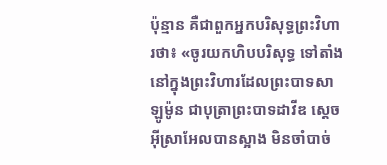ប៉ុន្មាន គឺជាពួកអ្នកបរិសុទ្ធព្រះ‌វិហារថា៖ «ចូរយកហិបបរិសុទ្ធ ទៅតាំងនៅក្នុងព្រះ‌វិហារដែលព្រះបាទសាឡូម៉ូន ជាបុត្រាព្រះបាទដាវីឌ ស្តេចអ៊ីស្រា‌អែលបានស្អាង មិនចាំ‌បាច់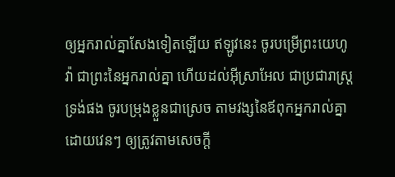ឲ្យអ្នករាល់គ្នាសែងទៀតឡើយ ឥឡូវនេះ ចូរបម្រើព្រះ‌យេហូវ៉ា ជាព្រះនៃអ្នករាល់គ្នា ហើយដល់អ៊ីស្រា‌អែល ជាប្រជា‌រាស្ត្រទ្រង់ផង ចូរបម្រុងខ្លួនជាស្រេច តាមវង្សនៃឪពុកអ្នករាល់គ្នា ដោយវេនៗ ឲ្យត្រូវតាមសេចក្ដី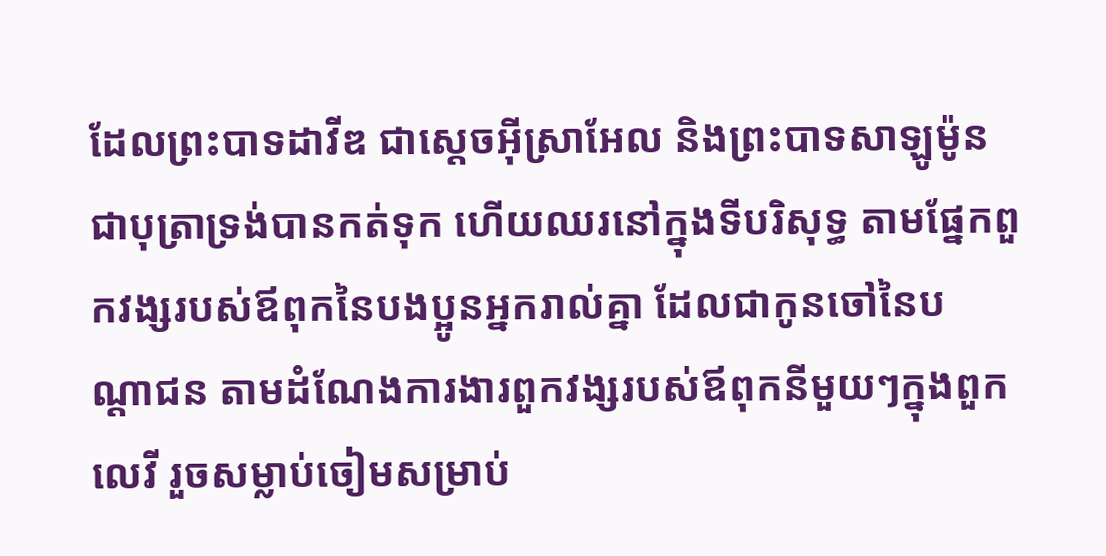ដែលព្រះបាទដាវីឌ ជាស្តេចអ៊ីស្រា‌អែល និងព្រះបាទសាឡូម៉ូន ជាបុត្រាទ្រង់បានកត់ទុក ហើយឈរនៅក្នុងទីបរិសុទ្ធ តាមផ្នែកពួកវង្សរបស់ឪពុកនៃបង‌ប្អូនអ្នករាល់គ្នា ដែលជាកូនចៅនៃបណ្ដា‌ជន តាមដំណែងការ‌ងារពួកវង្សរបស់ឪពុកនីមួយៗក្នុងពួកលេវី រួចសម្លាប់ចៀមសម្រាប់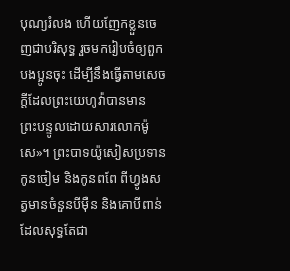បុណ្យរំលង ហើយញែកខ្លួនចេញជាបរិសុទ្ធ រួចមករៀបចំឲ្យពួកបង‌ប្អូនចុះ ដើម្បីនឹងធ្វើតាមសេចក្ដីដែលព្រះ‌យេហូវ៉ាបានមានព្រះ‌បន្ទូលដោយ‌សារលោកម៉ូសេ»។ ព្រះបាទយ៉ូសៀសប្រទានកូនចៀម និងកូនពពែ ពីហ្វូងសត្វមានចំនួនបីម៉ឺន និងគោបីពាន់ ដែលសុទ្ធតែជា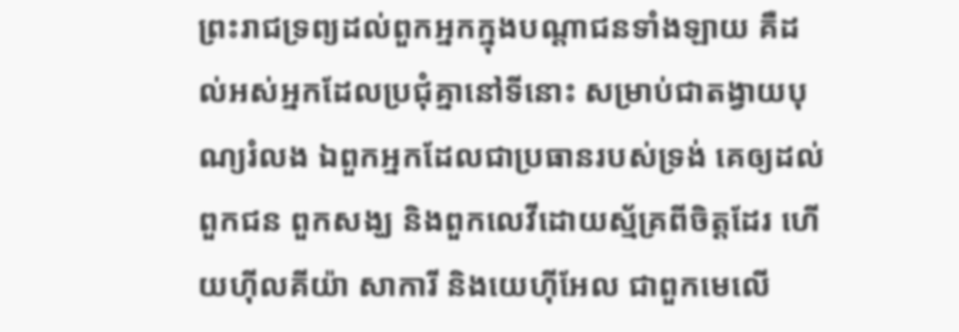ព្រះ‌រាជ‌ទ្រព្យដល់ពួកអ្នកក្នុងបណ្ដា‌ជនទាំង‌ឡាយ គឺដល់អស់អ្នកដែលប្រជុំគ្នានៅទីនោះ សម្រាប់ជាតង្វាយបុណ្យរំលង ឯពួកអ្នកដែលជាប្រធានរបស់ទ្រង់ គេឲ្យដល់ពួកជន ពួកសង្ឃ និងពួកលេវីដោយស្ម័គ្រពីចិត្តដែរ ហើយហ៊ីល‌គីយ៉ា សាកា‌រី និងយេហ៊ី‌អែល ជាពួកមេលើ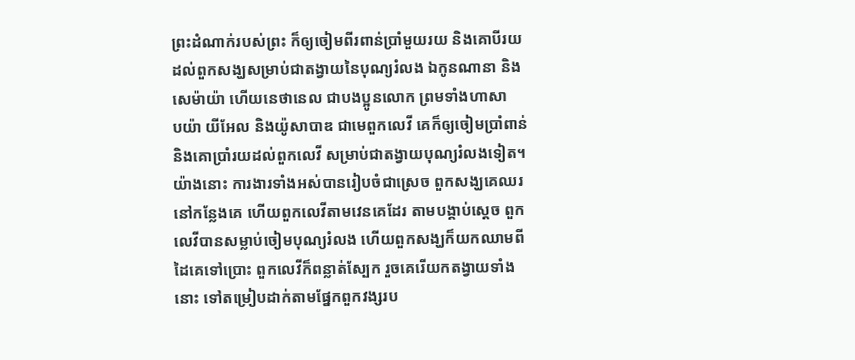ព្រះ‌ដំណាក់របស់ព្រះ ក៏ឲ្យចៀមពីរពាន់ប្រាំមួយរយ និងគោបីរយ ដល់ពួកសង្ឃសម្រាប់ជាតង្វាយនៃបុណ្យរំលង ឯកូនណានា និងសេម៉ា‌យ៉ា ហើយនេថា‌នេល ជាបង‌ប្អូនលោក ព្រមទាំងហា‌សាប‌យ៉ា យីអែល និងយ៉ូសា‌បាឌ ជាមេពួកលេវី គេក៏ឲ្យចៀមប្រាំពាន់ និងគោប្រាំរយដល់ពួកលេវី សម្រាប់ជាតង្វាយបុណ្យរំលងទៀត។ យ៉ាងនោះ ការ‌ងារទាំងអស់បានរៀបចំជាស្រេច ពួកសង្ឃគេឈរនៅកន្លែងគេ ហើយពួកលេវីតាមវេនគេដែរ តាមបង្គាប់ស្តេច ពួកលេវីបានសម្លាប់ចៀមបុណ្យរំលង ហើយពួកសង្ឃក៏យកឈាមពីដៃគេទៅប្រោះ ពួកលេវីក៏ពន្លាត់ស្បែក រួចគេរើយកតង្វាយទាំងនោះ ទៅតម្រៀបដាក់តាមផ្នែកពួកវង្សរប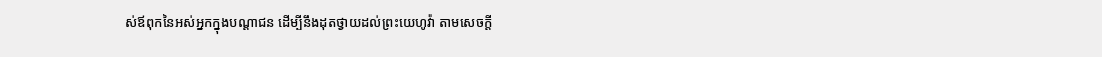ស់ឪពុកនៃអស់អ្នកក្នុងបណ្ដា‌ជន ដើម្បីនឹងដុតថ្វាយដល់ព្រះ‌យេហូវ៉ា តាមសេចក្ដី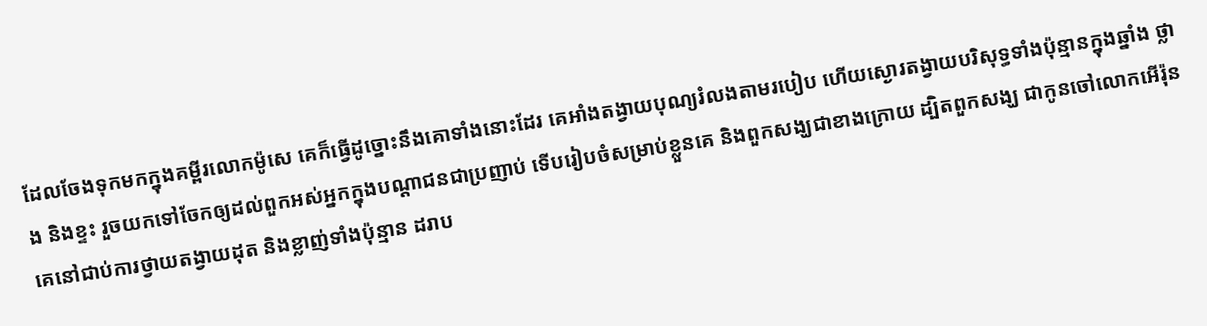ដែលចែងទុកមកក្នុងគម្ពីរលោកម៉ូសេ គេក៏ធ្វើដូច្នោះនឹងគោទាំងនោះដែរ គេអាំងតង្វាយបុណ្យរំលងតាមរបៀប ហើយស្ងោរតង្វាយបរិសុទ្ធទាំងប៉ុន្មានក្នុងឆ្នាំង ថ្លាង និងខ្ទះ រួចយកទៅចែកឲ្យដល់ពួកអស់អ្នកក្នុងបណ្ដា‌ជនជាប្រញាប់ ទើបរៀបចំសម្រាប់ខ្លួនគេ និងពួកសង្ឃជាខាងក្រោយ ដ្បិតពួកសង្ឃ ជាកូនចៅលោកអើរ៉ុន គេនៅជាប់ការថ្វាយតង្វាយដុត និងខ្លាញ់ទាំងប៉ុន្មាន ដរាប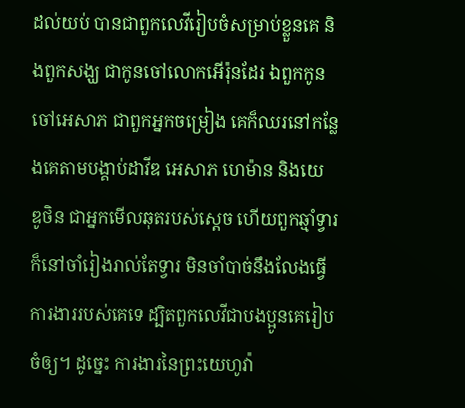ដល់យប់ បានជាពួកលេវីរៀបចំសម្រាប់ខ្លួនគេ និងពួកសង្ឃ ជាកូនចៅលោកអើរ៉ុនដែរ ឯពួកកូនចៅអេសាភ ជាពួកអ្នកចម្រៀង គេក៏ឈរនៅកន្លែងគេតាមបង្គាប់ដាវីឌ អេសាភ ហេម៉ាន និងយេឌូ‌ថិន ជាអ្នកមើលឆុតរបស់ស្តេច ហើយពួកឆ្មាំទ្វារក៏នៅចាំរៀងរាល់តែទ្វារ មិនចាំ‌បាច់នឹងលែងធ្វើការ‌ងាររបស់គេទេ ដ្បិតពួកលេវីជាបង‌ប្អូនគេរៀបចំឲ្យ។ ដូច្នេះ ការ‌ងារនៃព្រះ‌យេហូវ៉ា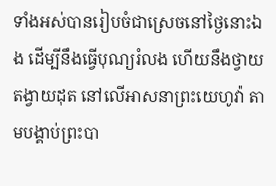ទាំងអស់បានរៀបចំជាស្រេចនៅថ្ងៃនោះឯង ដើម្បីនឹងធ្វើបុណ្យរំលង ហើយនឹងថ្វាយតង្វាយដុត នៅលើអាស‌នាព្រះ‌យេហូវ៉ា តាមបង្គាប់ព្រះបា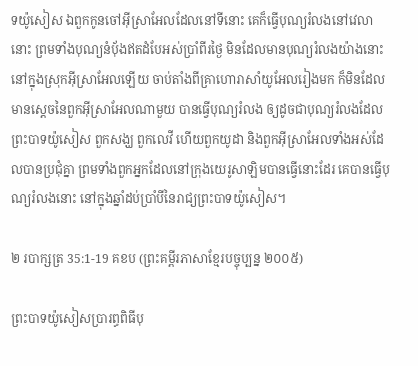ទយ៉ូសៀស ឯពួកកូនចៅអ៊ីស្រា‌អែលដែលនៅទីនោះ គេក៏ធ្វើបុណ្យរំលងនៅវេលានោះ ព្រមទាំងបុណ្យនំបុ័ងឥតដំបែអស់ប្រាំពីរថ្ងៃ មិនដែលមានបុណ្យរំលងយ៉ាងនោះ នៅក្នុងស្រុកអ៊ីស្រា‌អែលឡើយ ចាប់តាំងពីគ្រាហោរាសាំយូ‌អែលរៀងមក ក៏មិនដែលមានស្តេចនៃពួកអ៊ីស្រា‌អែលណាមួយ បានធ្វើបុណ្យរំលង ឲ្យដូចជាបុណ្យរំលងដែលព្រះបាទយ៉ូសៀស ពួកសង្ឃ ពួកលេវី ហើយពួកយូដា និងពួកអ៊ីស្រា‌អែលទាំងអស់ដែលបានប្រជុំគ្នា ព្រមទាំងពួកអ្នកដែលនៅក្រុងយេរូ‌សាឡិមបានធ្វើនោះដែរ គេបានធ្វើបុណ្យរំលងនោះ នៅក្នុងឆ្នាំដប់ប្រាំបីនៃរាជ្យព្រះបាទយ៉ូសៀស។

២ របាក្សត្រ 35:1-19 គខប (ព្រះគម្ពីរភាសាខ្មែរបច្ចុប្បន្ន ២០០៥)

ព្រះ‌បាទយ៉ូ‌សៀសប្រារព្ធពិធីបុ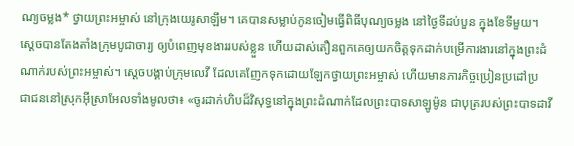ណ្យចម្លង* ថ្វាយព្រះ‌អម្ចាស់ នៅក្រុងយេរូ‌សាឡឹម។ គេបានសម្លាប់កូនចៀមធ្វើពិធីបុណ្យចម្លង នៅថ្ងៃទីដប់‌បួន ក្នុងខែទីមួយ។ ស្ដេចបានតែង‌តាំងក្រុមបូជា‌ចារ្យ ឲ្យបំពេញមុខងាររបស់ខ្លួន ហើយដាស់‌តឿនពួកគេឲ្យយកចិត្តទុកដាក់បម្រើការ‌ងារនៅក្នុងព្រះ‌ដំណាក់របស់ព្រះ‌អម្ចាស់។ ស្ដេចបង្គាប់ក្រុមលេវី ដែលគេញែកទុកដោយឡែកថ្វាយព្រះ‌អម្ចាស់ ហើយមានភារ‌កិច្ចប្រៀន‌ប្រដៅប្រជា‌ជននៅស្រុកអ៊ីស្រា‌អែលទាំងមូលថា៖ «ចូរដាក់ហិបដ៏វិសុទ្ធនៅក្នុងព្រះ‌ដំណាក់ដែលព្រះ‌បាទសាឡូម៉ូន ជាបុត្ររបស់ព្រះ‌បាទដាវី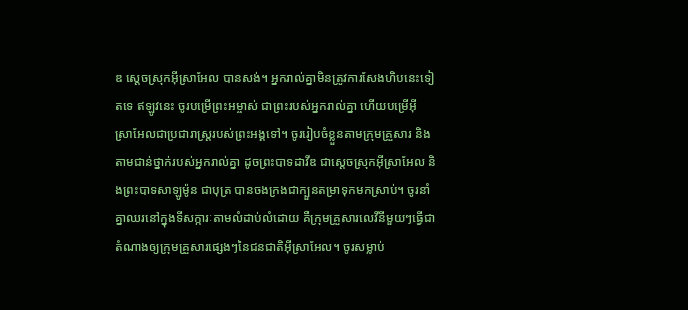ឌ ស្ដេចស្រុកអ៊ីស្រា‌អែល បានសង់។ អ្នករាល់គ្នាមិនត្រូវការសែងហិបនេះទៀតទេ ឥឡូវនេះ ចូរបម្រើព្រះ‌អម្ចាស់ ជាព្រះរបស់អ្នករាល់គ្នា ហើយបម្រើអ៊ីស្រា‌អែលជាប្រជា‌រាស្ត្ររបស់ព្រះអង្គទៅ។ ចូររៀបចំខ្លួនតាមក្រុមគ្រួសារ និងតាមជាន់ថ្នាក់របស់អ្នករាល់គ្នា ដូចព្រះ‌បាទដាវីឌ ជាស្ដេចស្រុកអ៊ីស្រា‌អែល និងព្រះ‌បាទសាឡូម៉ូន ជាបុត្រ បានចងក្រងជាក្បួនតម្រាទុកមកស្រាប់។ ចូរនាំគ្នាឈរនៅក្នុងទីសក្ការៈតាមលំដាប់‌លំដោយ គឺក្រុមគ្រួសារលេវីនីមួយៗធ្វើជាតំណាងឲ្យក្រុមគ្រួសារផ្សេងៗនៃជន‌ជាតិអ៊ីស្រា‌អែល។ ចូរសម្លាប់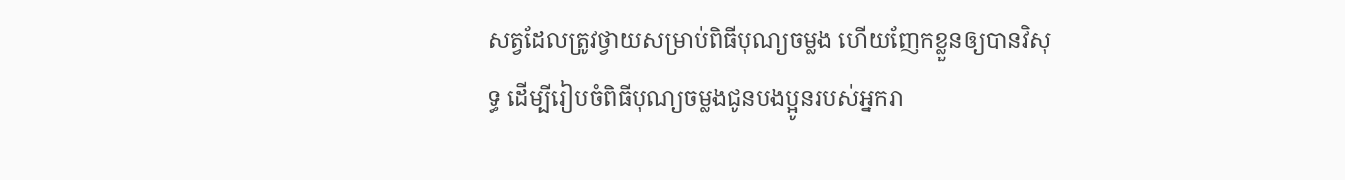សត្វដែលត្រូវថ្វាយសម្រាប់ពិធីបុណ្យចម្លង ហើយញែកខ្លួនឲ្យបានវិសុទ្ធ ដើម្បីរៀបចំពិធីបុណ្យចម្លងជូនបងប្អូនរបស់អ្នករា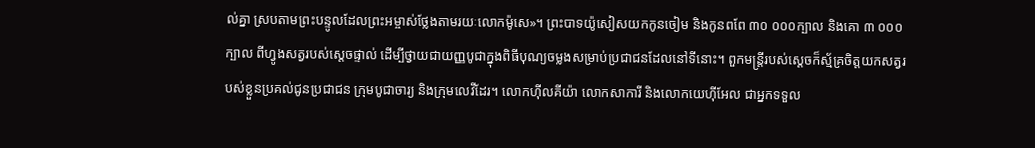ល់គ្នា ស្របតាមព្រះ‌បន្ទូលដែលព្រះ‌អម្ចាស់ថ្លែងតាមរយៈលោកម៉ូសេ»។ ព្រះ‌បាទយ៉ូ‌សៀសយកកូនចៀម និងកូនពពែ ៣០ ០០០ក្បាល និងគោ ៣ ០០០ក្បាល ពីហ្វូងសត្វរបស់ស្ដេចផ្ទាល់ ដើម្បីថ្វាយជាយញ្ញ‌បូជាក្នុងពិធីបុណ្យចម្លងសម្រាប់ប្រជា‌ជនដែលនៅទីនោះ។ ពួកមន្ត្រីរបស់ស្ដេចក៏ស្ម័គ្រចិត្តយកសត្វរបស់ខ្លួនប្រគល់ជូនប្រជា‌ជន ក្រុមបូជា‌ចារ្យ និងក្រុមលេវីដែរ។ លោកហ៊ីល‌គីយ៉ា លោកសាកា‌រី និងលោកយេហ៊ី‌អែល ជាអ្នកទទួល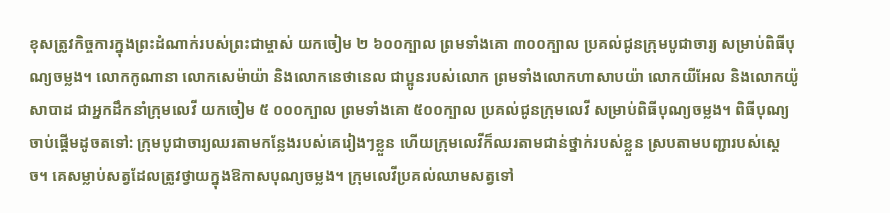ខុសត្រូវកិច្ចការក្នុងព្រះ‌ដំណាក់របស់ព្រះ‌ជាម្ចាស់ យកចៀម ២ ៦០០ក្បាល ព្រមទាំងគោ ៣០០ក្បាល ប្រគល់ជូនក្រុមបូជា‌ចារ្យ សម្រាប់ពិធីបុណ្យចម្លង។ លោកកូណា‌នា លោកសេម៉ាយ៉ា និងលោកនេថា‌នេល ជាប្អូនរបស់លោក ព្រមទាំងលោកហាសាប‌យ៉ា លោកយី‌អែល និងលោកយ៉ូសា‌បាដ ជាអ្នកដឹកនាំក្រុមលេវី យកចៀម ៥ ០០០ក្បាល ព្រមទាំងគោ ៥០០ក្បាល ប្រគល់ជូនក្រុមលេវី សម្រាប់ពិធីបុណ្យចម្លង។ ពិធីបុណ្យចាប់ផ្ដើមដូចតទៅ: ក្រុមបូជា‌ចារ្យឈរតាមកន្លែងរបស់គេរៀងៗខ្លួន ហើយក្រុមលេវីក៏ឈរតាមជាន់ថ្នាក់របស់ខ្លួន ស្របតាមបញ្ជារបស់ស្ដេច។ គេសម្លាប់សត្វដែលត្រូវថ្វាយក្នុងឱកាសបុណ្យចម្លង។ ក្រុមលេវីប្រគល់ឈាមសត្វទៅ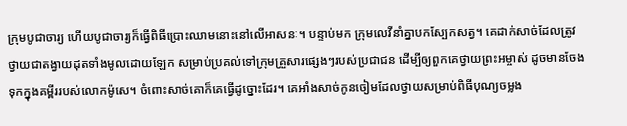ក្រុមបូជា‌ចារ្យ ហើយបូជា‌ចារ្យក៏ធ្វើពិធីប្រោះឈាមនោះនៅលើអាសនៈ។ បន្ទាប់មក ក្រុមលេវីនាំគ្នាបកស្បែកសត្វ។ គេដាក់សាច់ដែលត្រូវថ្វាយជាតង្វាយដុតទាំងមូលដោយឡែក សម្រាប់ប្រគល់ទៅក្រុមគ្រួសារផ្សេងៗរបស់ប្រជា‌ជន ដើម្បីឲ្យពួកគេថ្វាយព្រះ‌អម្ចាស់ ដូចមានចែងទុកក្នុងគម្ពីររបស់លោកម៉ូសេ។ ចំពោះសាច់គោក៏គេធ្វើដូច្នោះដែរ។ គេអាំងសាច់កូនចៀមដែលថ្វាយសម្រាប់ពិធីបុណ្យចម្លង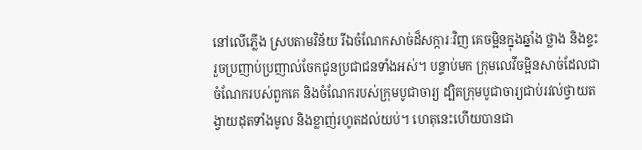នៅលើភ្លើង ស្របតាមវិន័យ រីឯចំណែកសាច់ដ៏សក្ការៈវិញ គេចម្អិនក្នុងឆ្នាំង ថ្លាង និងខ្ទះ រួចប្រញាប់‌ប្រញាល់ចែកជូនប្រជា‌ជនទាំងអស់។ បន្ទាប់មក ក្រុមលេវីចម្អិនសាច់ដែលជាចំណែករបស់ពួកគេ និងចំណែករបស់ក្រុមបូជា‌ចារ្យ ដ្បិតក្រុមបូជា‌ចារ្យជាប់រវល់ថ្វាយតង្វាយដុតទាំងមូល និងខ្លាញ់រហូតដល់យប់។ ហេតុនេះហើយបានជា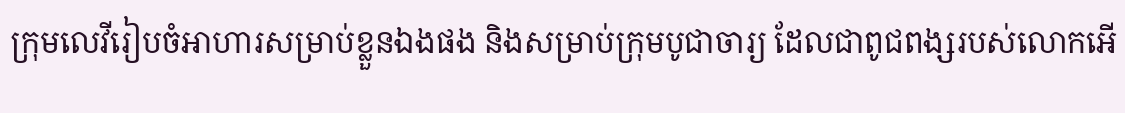ក្រុមលេវីរៀបចំអាហារសម្រាប់ខ្លួនឯងផង និងសម្រាប់ក្រុមបូជា‌ចារ្យ ដែលជាពូជ‌ពង្សរបស់លោកអើ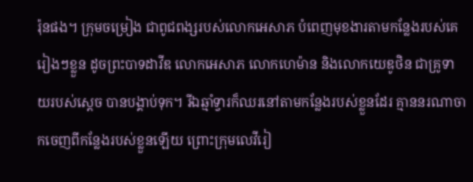រ៉ុនផង។ ក្រុមចម្រៀង ជាពូជ‌ពង្សរបស់លោកអេ‌សាភ បំពេញមុខងារតាមកន្លែងរបស់គេរៀងៗខ្លួន ដូចព្រះ‌បាទដាវីឌ លោកអេ‌សាភ លោកហេ‌ម៉ាន និងលោកយេឌូ‌ថិន ជាគ្រូទាយរបស់ស្ដេច បានបង្គាប់ទុក។ រីឯឆ្មាំទ្វារក៏ឈរនៅតាមកន្លែងរបស់ខ្លួនដែរ គ្មាននរណាចាកចេញពីកន្លែងរបស់ខ្លួនឡើយ ព្រោះក្រុមលេវីរៀ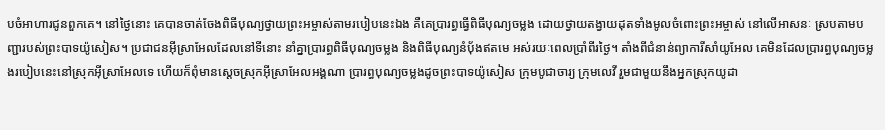បចំអាហារជូនពួកគេ។ នៅថ្ងៃនោះ គេបានចាត់ចែងពិធីបុណ្យថ្វាយព្រះ‌អម្ចាស់តាមរបៀបនេះឯង គឺគេប្រារព្ធធ្វើពិធីបុណ្យចម្លង ដោយថ្វាយតង្វាយដុតទាំងមូលចំពោះព្រះ‌អម្ចាស់ នៅលើអាសនៈ ស្របតាមបញ្ជារបស់ព្រះ‌បាទយ៉ូ‌សៀស។ ប្រជា‌ជនអ៊ីស្រា‌អែលដែលនៅទីនោះ នាំគ្នាប្រារព្ធពិធីបុណ្យចម្លង និងពិធីបុណ្យនំបុ័ងឥតមេ អស់រយៈពេលប្រាំ‌ពីរថ្ងៃ។ តាំងពីជំនាន់ព្យាកា‌រីសាំយូ‌អែល គេមិនដែលប្រារព្ធបុណ្យចម្លងរបៀបនេះនៅស្រុកអ៊ីស្រា‌អែលទេ ហើយក៏ពុំមានស្ដេចស្រុកអ៊ីស្រា‌អែលអង្គណា ប្រារព្ធបុណ្យចម្លងដូចព្រះ‌បាទយ៉ូ‌សៀស ក្រុមបូជា‌ចារ្យ ក្រុមលេវី រួមជាមួយនឹងអ្នកស្រុកយូដា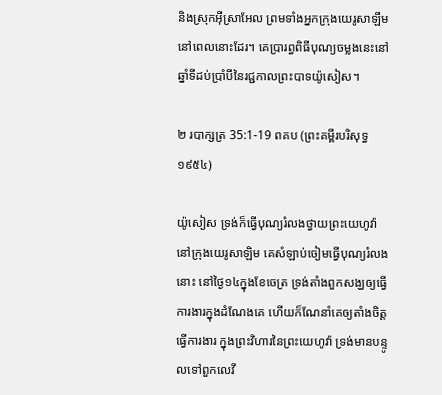និងស្រុកអ៊ីស្រា‌អែល ព្រមទាំងអ្នកក្រុងយេរូ‌សាឡឹម នៅពេលនោះដែរ។ គេប្រារព្ធពិធីបុណ្យចម្លងនេះនៅឆ្នាំទីដប់ប្រាំបីនៃរជ្ជ‌កាលព្រះ‌បាទយ៉ូ‌សៀស។

២ របាក្សត្រ 35:1-19 ពគប (ព្រះគម្ពីរបរិសុទ្ធ ១៩៥៤)

យ៉ូសៀស ទ្រង់ក៏ធ្វើបុណ្យរំលងថ្វាយព្រះ‌យេហូវ៉ា នៅក្រុងយេរូ‌សាឡិម គេសំឡាប់ចៀមធ្វើបុណ្យរំលងនោះ នៅថ្ងៃ១៤ក្នុងខែចេត្រ ទ្រង់តាំងពួកសង្ឃឲ្យធ្វើការ‌ងារក្នុងដំណែងគេ ហើយក៏ណែ‌នាំគេឲ្យតាំងចិត្តធ្វើការ‌ងារ ក្នុងព្រះ‌វិហារនៃព្រះ‌យេហូវ៉ា ទ្រង់មានបន្ទូលទៅពួកលេវី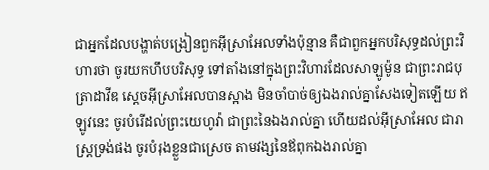ជាអ្នកដែលបង្ហាត់បង្រៀនពួកអ៊ីស្រាអែលទាំងប៉ុន្មាន គឺជាពួកអ្នកបរិសុទ្ធដល់ព្រះ‌វិហារថា ចូរយកហឹបបរិសុទ្ធ ទៅតាំងនៅក្នុងព្រះ‌វិហារដែលសាឡូម៉ូន ជាព្រះ‌រាជ‌បុត្រាដាវីឌ ស្តេចអ៊ីស្រាអែលបានស្អាង មិនចាំ‌បាច់ឲ្យឯងរាល់គ្នាសែងទៀតឡើយ ឥឡូវនេះ ចូរបំរើដល់ព្រះ‌យេហូវ៉ា ជាព្រះនៃឯងរាល់គ្នា ហើយដល់អ៊ីស្រាអែល ជារាស្ត្រទ្រង់ផង ចូរបំរុងខ្លួនជាស្រេច តាមវង្សនៃឪពុកឯងរាល់គ្នា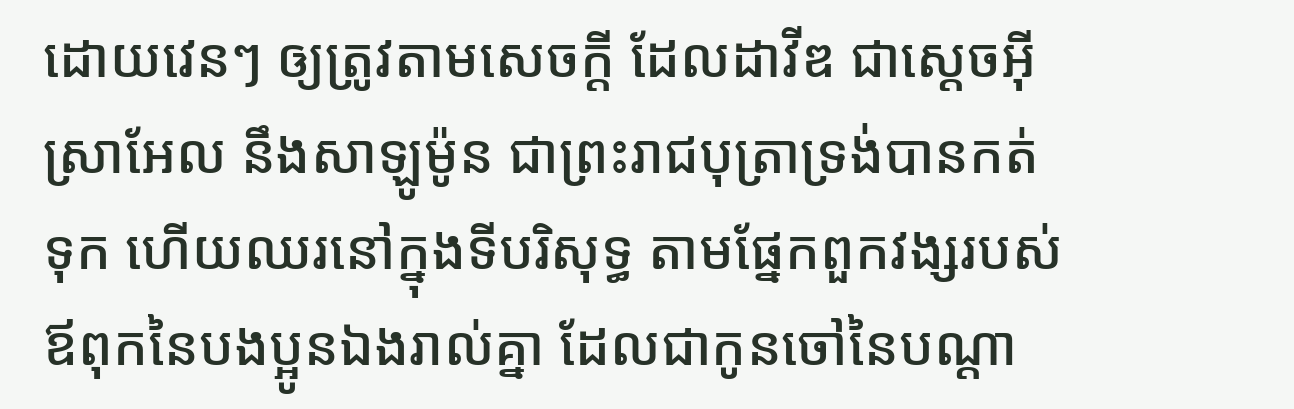ដោយវេនៗ ឲ្យត្រូវតាមសេចក្ដី ដែលដាវីឌ ជាស្តេចអ៊ីស្រាអែល នឹងសាឡូម៉ូន ជាព្រះ‌រាជ‌បុត្រាទ្រង់បានកត់ទុក ហើយឈរនៅក្នុងទីបរិសុទ្ធ តាមផ្នែកពួកវង្សរបស់ឪពុកនៃបងប្អូនឯងរាល់គ្នា ដែលជាកូនចៅនៃបណ្តា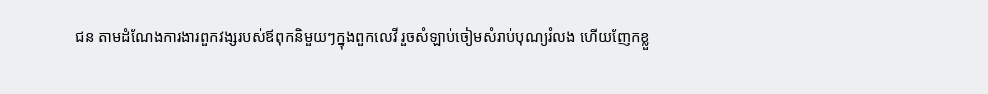ជន តាមដំណែងការ‌ងារពួកវង្សរបស់ឪពុកនិមួយៗក្នុងពួកលេវី រួចសំឡាប់ចៀមសំរាប់បុណ្យរំលង ហើយញែកខ្លួ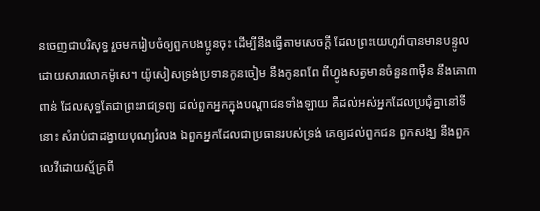នចេញជាបរិសុទ្ធ រួចមករៀបចំឲ្យពួកបងប្អូនចុះ ដើម្បីនឹងធ្វើតាមសេចក្ដី ដែលព្រះ‌យេហូវ៉ាបានមានបន្ទូលដោយ‌សារលោកម៉ូសេ។ យ៉ូសៀសទ្រង់ប្រទានកូនចៀម នឹងកូនពពែ ពីហ្វូងសត្វមានចំនួន៣ម៉ឺន នឹងគោ៣ពាន់ ដែលសុទ្ធតែជាព្រះ‌រាជ‌ទ្រព្យ ដល់ពួកអ្នកក្នុងបណ្តាជនទាំង‌ឡាយ គឺដល់អស់អ្នកដែលប្រជុំគ្នានៅទីនោះ សំរាប់ជាដង្វាយបុណ្យរំលង ឯពួកអ្នកដែលជាប្រធានរបស់ទ្រង់ គេឲ្យដល់ពួកជន ពួកសង្ឃ នឹងពួកលេវីដោយស្ម័គ្រពី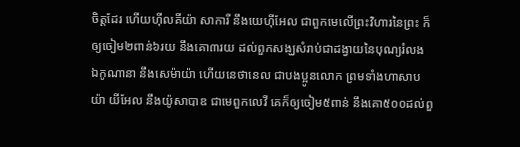ចិត្តដែរ ហើយហ៊ីល‌គីយ៉ា សាការី នឹងយេហ៊ី‌អែល ជាពួកមេលើព្រះ‌វិហារនៃព្រះ ក៏ឲ្យចៀម២ពាន់៦រយ នឹងគោ៣រយ ដល់ពួកសង្ឃសំរាប់ជាដង្វាយនៃបុណ្យរំលង ឯកូណានា នឹងសេម៉ាយ៉ា ហើយនេថា‌នេល ជាបងប្អូនលោក ព្រមទាំងហាសាបយ៉ា យីអែល នឹងយ៉ូសា‌បាឌ ជាមេពួកលេវី គេក៏ឲ្យចៀម៥ពាន់ នឹងគោ៥០០ដល់ពួ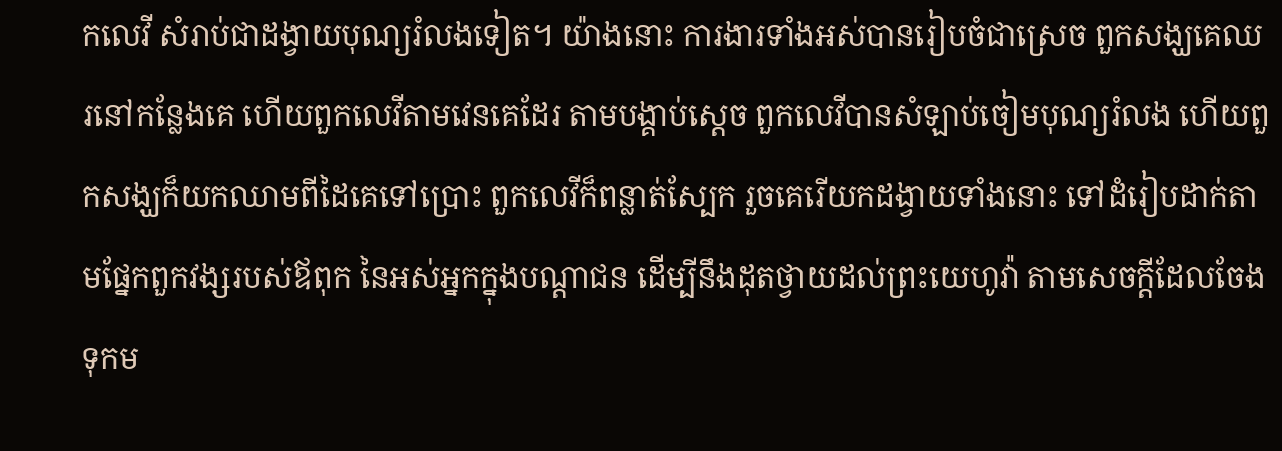កលេវី សំរាប់ជាដង្វាយបុណ្យរំលងទៀត។ យ៉ាងនោះ ការ‌ងារទាំងអស់បានរៀបចំជាស្រេច ពួកសង្ឃគេឈរនៅកន្លែងគេ ហើយពួកលេវីតាមវេនគេដែរ តាមបង្គាប់ស្តេច ពួកលេវីបានសំឡាប់ចៀមបុណ្យរំលង ហើយពួកសង្ឃក៏យកឈាមពីដៃគេទៅប្រោះ ពួកលេវីក៏ពន្លាត់ស្បែក រួចគេរើយកដង្វាយទាំងនោះ ទៅដំរៀបដាក់តាមផ្នែកពួកវង្សរបស់ឪពុក នៃអស់អ្នកក្នុងបណ្តាជន ដើម្បីនឹងដុតថ្វាយដល់ព្រះ‌យេហូវ៉ា តាមសេចក្ដីដែលចែងទុកម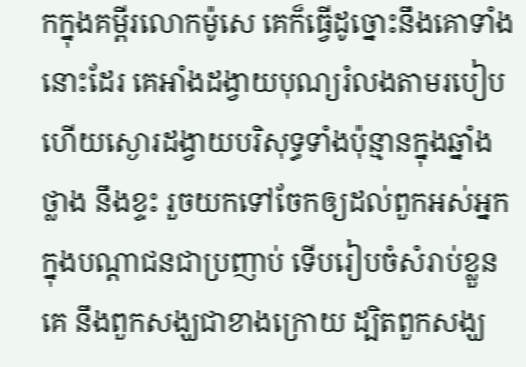កក្នុងគម្ពីរលោកម៉ូសេ គេក៏ធ្វើដូច្នោះនឹងគោទាំងនោះដែរ គេអាំងដង្វាយបុណ្យរំលងតាមរបៀប ហើយស្ងោរដង្វាយបរិសុទ្ធទាំងប៉ុន្មានក្នុងឆ្នាំង ថ្លាង នឹងខ្ទះ រួចយកទៅចែកឲ្យដល់ពួកអស់អ្នក ក្នុងបណ្តាជនជាប្រញាប់ ទើបរៀបចំសំរាប់ខ្លួនគេ នឹងពួកសង្ឃជាខាងក្រោយ ដ្បិតពួកសង្ឃ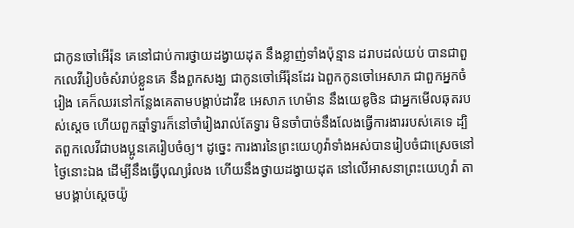ជាកូនចៅអើរ៉ុន គេនៅជាប់ការថ្វាយដង្វាយដុត នឹងខ្លាញ់ទាំងប៉ុន្មាន ដរាបដល់យប់ បានជាពួកលេវីរៀបចំសំរាប់ខ្លួនគេ នឹងពួកសង្ឃ ជាកូនចៅអើរ៉ុនដែរ ឯពួកកូនចៅអេសាភ ជាពួកអ្នកចំរៀង គេក៏ឈរនៅកន្លែងគេតាមបង្គាប់ដាវីឌ អេសាភ ហេម៉ាន នឹងយេឌូថិន ជាអ្នកមើល‌ឆុតរបស់ស្តេច ហើយពួកឆ្មាំទ្វារក៏នៅចាំរៀងរាល់តែទ្វារ មិនចាំ‌បាច់នឹងលែងធ្វើការ‌ងាររបស់គេទេ ដ្បិតពួកលេវីជាបងប្អូនគេរៀបចំឲ្យ។ ដូច្នេះ ការ‌ងារនៃព្រះ‌យេហូវ៉ាទាំងអស់បានរៀបចំជាស្រេចនៅថ្ងៃនោះឯង ដើម្បីនឹងធ្វើបុណ្យរំលង ហើយនឹងថ្វាយដង្វាយដុត នៅលើអាសនាព្រះ‌យេហូវ៉ា តាមបង្គាប់ស្តេចយ៉ូ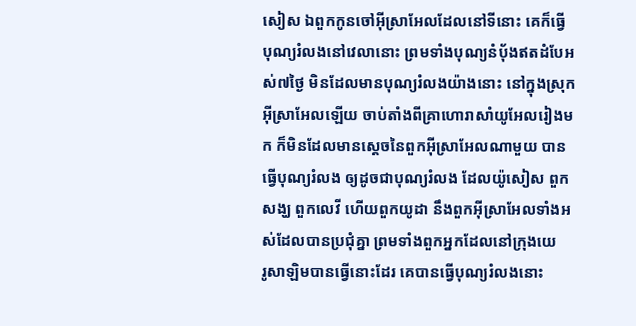សៀស ឯពួកកូនចៅអ៊ីស្រាអែលដែលនៅទីនោះ គេក៏ធ្វើបុណ្យរំលងនៅវេលានោះ ព្រមទាំងបុណ្យនំបុ័ងឥតដំបែអស់៧ថ្ងៃ មិនដែលមានបុណ្យរំលងយ៉ាងនោះ នៅក្នុងស្រុកអ៊ីស្រាអែលឡើយ ចាប់តាំងពីគ្រាហោរាសាំយូ‌អែលរៀងមក ក៏មិនដែលមានស្តេចនៃពួកអ៊ីស្រាអែលណាមួយ បានធ្វើបុណ្យរំលង ឲ្យដូចជាបុណ្យរំលង ដែលយ៉ូសៀស ពួកសង្ឃ ពួកលេវី ហើយពួកយូដា នឹងពួកអ៊ីស្រាអែលទាំងអស់ដែលបានប្រជុំគ្នា ព្រមទាំងពួកអ្នកដែលនៅក្រុងយេរូ‌សាឡិមបានធ្វើនោះដែរ គេបានធ្វើបុណ្យរំលងនោះ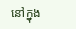នៅក្នុង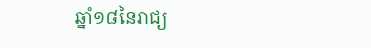ឆ្នាំ១៨នៃរាជ្យ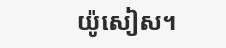យ៉ូសៀស។